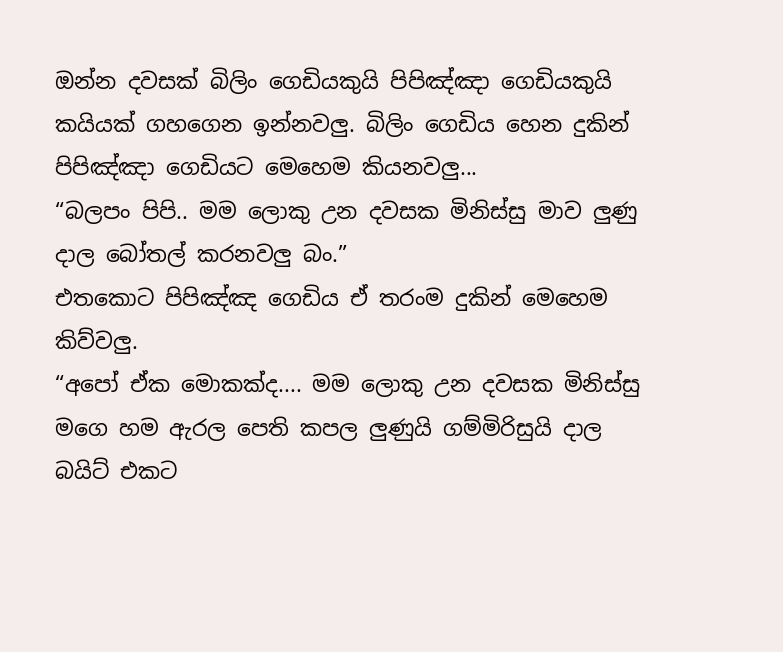ඔන්න දවසක් බිලිං ගෙඩියකුයි පිපිඤ්ඤා ගෙඩියකුයි කයියක් ගහගෙන ඉන්නවලු. බිලිං ගෙඩිය හෙන දුකින් පිපිඤ්ඤා ගෙඩියට මෙහෙම කියනවලු...
“බලපං පිපි.. මම ලොකු උන දවසක මිනිස්සු මාව ලුණු දාල බෝතල් කරනවලු බං.”
එතකොට පිපිඤ්ඤ ගෙඩිය ඒ තරංම දුකින් මෙහෙම කිව්වලු.
“අපෝ ඒක මොකක්ද.... මම ලොකු උන දවසක මිනිස්සු මගෙ හම ඇරල පෙති කපල ලුණුයි ගම්මිරිසුයි දාල බයිට් එකට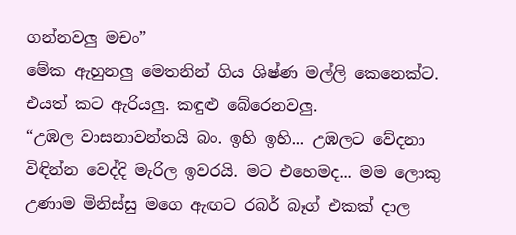ගන්නවලු මචං”
මේක ඇහුනලු මෙතනින් ගිය ශිෂ්ණ මල්ලි කෙනෙක්ට. එයත් කට ඇරියලු. කඳුළු බේරෙනවලු.
“උඹල වාසනාවන්තයි බං. ඉහි ඉහි... උඹලට වේදනා විඳින්න වෙද්දි මැරිල ඉවරයි. මට එහෙමද... මම ලොකු උණාම මිනිස්සු මගෙ ඇඟට රබර් බෑග් එකක් දාල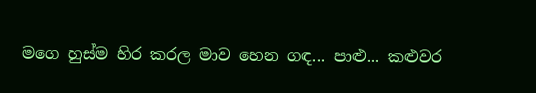මගෙ හුස්ම හිර කරල මාව හෙන ගඳ... පාළු... කළුවර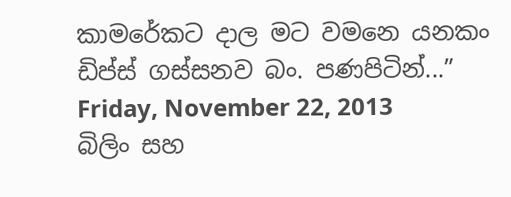කාමරේකට දාල මට වමනෙ යනකං ඩිප්ස් ගස්සනව බං. පණපිටින්...”
Friday, November 22, 2013
බිලිං සහ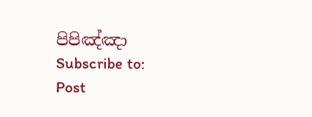පිපිඤ්ඤා
Subscribe to:
Post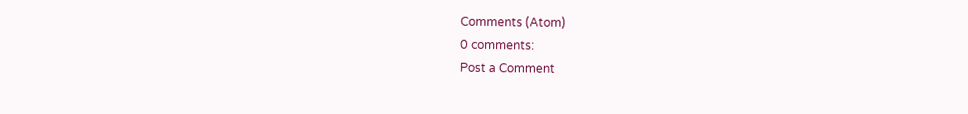Comments (Atom)
0 comments:
Post a Comment